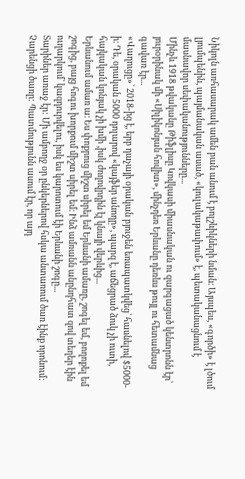Նիկոլն առհասարակ ամեն բան անում է բոլշևիկների նման։ Այսպես, «գործի» է լծում լյումպենին, պայմանական ասած, «կուլակաթափում» է, պետականացնում է մասնավոր սեփականությունները...
Մինչև 1918 թվականը Թիֆլիսը Կովկասի միասնական ու զարգացած կենտրոնն էր՝ յուրօրինակ մի «Սիլիկոնյան հովիտ», մինչդեռ Երևանը դեռևս թույլ ու հետամնաց գավառ էր...
«Վաղուցը»՝ 2018-ից է, երբ դաչայի օրական բյուջեն եռապատկվեց՝ հասնելով $5000-ի։ Դե, օրական 5000 դոլարով «կայֆեր անողը», պարզ է, աճեցրած ձուկ չի ուտի, հայկական կոնյակ չի խմի ,իսկ ժողովրդին էլ կնայի վերևից...
Երևանում ամառ ա։ Ես փոքրուց միշտ սիրել եմ Երևանի ամառը, շոգել եմ, բողոքել եմ շոգից, բայց հոգու խորքում միշտ սիրել եմ։ Ինձ ամռանն անընդհատ զով տեղեր էին ուղարկում՝ կազդուրվելու, իսկ ես կարոտում էի Երևանի շոգը...
Տարիներ առաջ էր: Մի ամբողջ օր ընկերներով հսկա անտառում ծառ էինք որոնում: Չարենցի ծառը: Պատմությունն ասում էր, որ այդ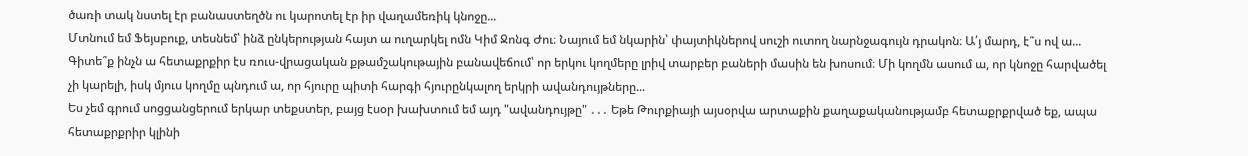ծառի տակ նստել էր բանաստեղծն ու կարոտել էր իր վաղամեռիկ կնոջը...
Մտնում եմ Ֆեյսբուք, տեսնեմ՝ ինձ ընկերության հայտ ա ուղարկել ոմն Կիմ Ջոնգ Ժու։ Նայում եմ նկարին՝ փայտիկներով սուշի ուտող նարնջագույն դրակոն։ Ա՛յ մարդ, է՞ս ով ա...
Գիտե՞ք ինչն ա հետաքրքիր էս ռուս-վրացական քթամշակութային բանավեճում՝ որ երկու կողմերը լրիվ տարբեր բաների մասին են խոսում։ Մի կողմն ասում ա, որ կնոջը հարվածել չի կարելի, իսկ մյուս կողմը պնդում ա, որ հյուրը պիտի հարգի հյուրընկալող երկրի ավանդույթները...
Ես չեմ գրում սոցցանցերում երկար տեքստեր, բայց էսօր խախտում եմ այդ "ավանդույթը" ․․․ Եթե Թուրքիայի այսօրվա արտաքին քաղաքականությամբ հետաքրքրված եք, ապա հետաքրքրիր կլինի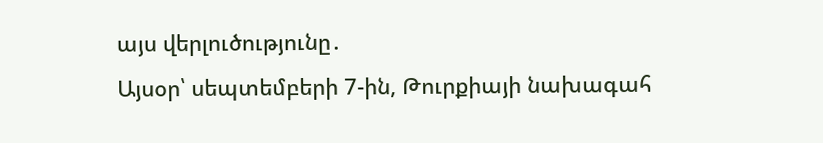այս վերլուծությունը․
Այսօր՝ սեպտեմբերի 7-ին, Թուրքիայի նախագահ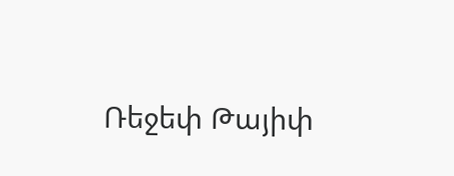Ռեջեփ Թայիփ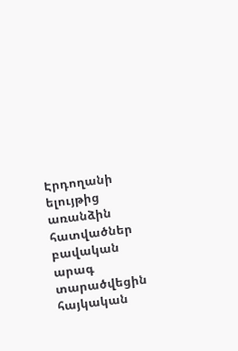Էրդողանի ելույթից առանձին հատվածներ բավական արագ տարածվեցին հայկական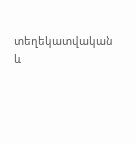տեղեկատվական և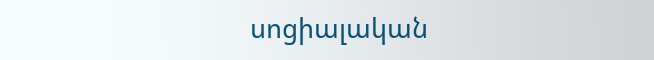սոցիալական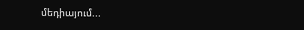մեդիայում...